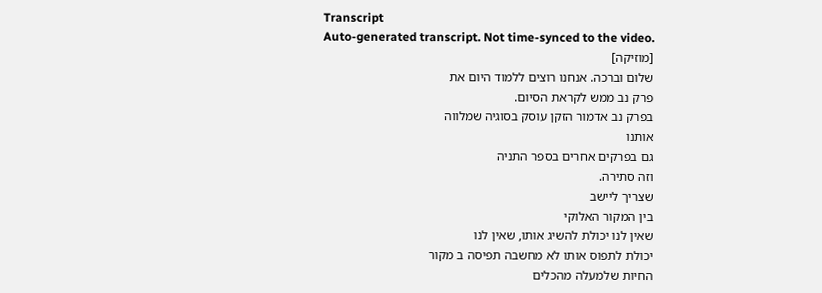Transcript
Auto-generated transcript. Not time-synced to the video.
[מוזיקה]
שלום וברכה. אנחנו רוצים ללמוד היום את
פרק נב ממש לקראת הסיום.
בפרק נב אדמור הזקן עוסק בסוגיה שמלווה
אותנו
גם בפרקים אחרים בספר התניה
וזה סתירה.
שצריך ליישב
בין המקור האלוקי
שאין לנו יכולת להשיג אותו, שאין לנו
יכולת לתפוס אותו לא מחשבה תפיסה ב מקור
החיות שלמעלה מהכלים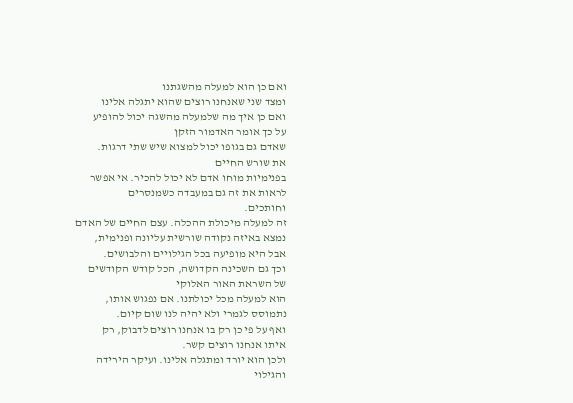ואם כן הוא למעלה מהשגתנו
ומצד שני שאנחנו רוצים שהוא יתגלה אלינו
ואם כן איך מה שלמעלה מהשגה יכול להופיע
על כך אומר האדמור הזקן
שאדם גם בגופו יכול למצוא שיש שתי דרגות.
את שורש החיים
בפנימיות מוחו אדם לא יכול להכיר. אי אפשר
לראות את זה גם במעבדה כשמנסרים
וחותכים.
זה למעלה מיכולת ההכלה. עצם החיים של האדם
נמצא באיזה נקודה שורשית עליונה ופנימית,
אבל היא מופיעה בכל הגילויים והלבושים.
וכך גם השכינה הקדושה, הכל קודש הקודשים
של השראת האור האלוקי
הוא למעלה מכל יכולתנו. אם נפגוש אותו,
נתמוסס לגמרי ולא יהיה לנו שום קיום.
ואף על פי כן רק בו אנחנו רוצים לדבוק, רק
איתו אנחנו רוצים קשר.
ולכן הוא יורד ומתגלה אלינו. ועיקר הירידה
והגילוי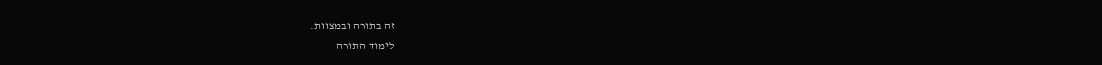זה בתורה ובמצוות.
לימוד התורה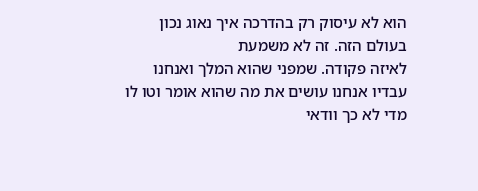הוא לא עיסוק רק בהדרכה איך נאוג נכון
בעולם הזה. זה לא משמעת
לאיזה פקודה. שמפני שהוא המלך ואנחנו
עבדיו אנחנו עושים את מה שהוא אומר וטו לו
מדי לא כך וודאי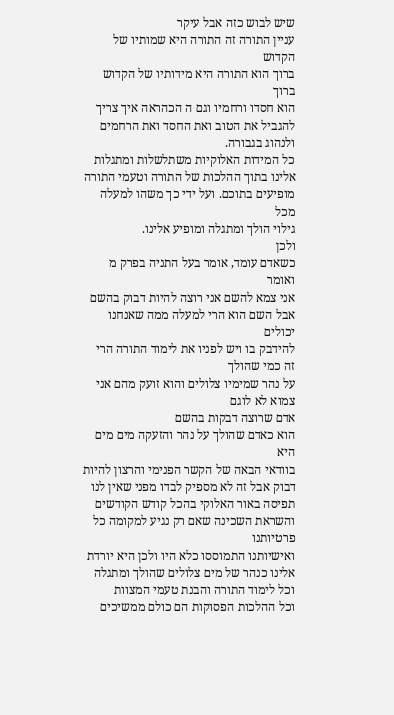שיש לבוש כזה אבל עיקר
עניין התורה זה התורה היא שמותיו של הקדוש
ברוך הוא התורה היא מידותיו של הקדוש ברוך
הוא חסדו ורחמיו וגם ה הכהראה איך צריך
להגביל את הטוב ואת החסד ואת הרחמים
ולנהוג בגבורה.
כל המידות האלוקיות משתלשלות ומתגלות
אלינו בתוך ההלכות של התורה וטעמי התורה
מופיעים בתוכם. ועל ידי כך משהו למעלה מכל
גילוי הולך ומתגלה ומופיע אלינו.
ולכן
כשאדם עומד, אומר בעל התניה בפרק מ ואומר
אני צמא להשם אני רוצה להיות דבוק בהשם
אבל השם הוא הרי למעלה ממה שאנחנו יכולים
להידבק בו ויש לפניו את לימוד התורה הרי
זה כמי שהולך
על נהר שמימיו צלולים והוא זועק מהם אני
צמוא לא לוגם
אדם שרוצה דבקות בהשם
הוא כאדם שהולך על נהר והזעקה מים מים היא
בוודאי הבאה של הקשר הפנימי והרצון להיות
דבוק אבל זה לא מספיק לבדו מפני שאין לנו
תפיסה באור האלוקי בהכל קודש הקודשים
והשראת השכינה שאם רק נגיע למקומה כל
פרטיותנו
ואישיותנו התמוססו כלא היו ולכן היא יורדת
אלינו כנהר של מים צלולים שהולך ומתגלה
וכל לימוד התורה והבנת טעמי המצוות
וכל ההלכות הפסוקות הם כולם ממשיכים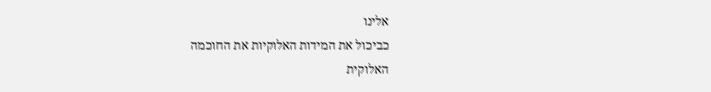אלינו
כביכול את המידות האלוקיות את החוכמה
האלוקית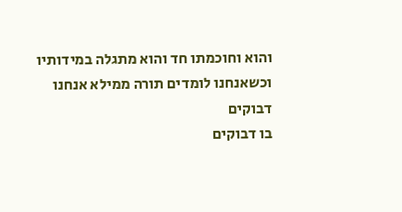והוא וחוכמתו חד והוא מתגלה במידותיו
וכשאנחנו לומדים תורה ממילא אנחנו דבוקים
בו דבוקים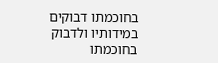בחוכמתו דבוקים במידותיו ולדבוק
בחוכמתו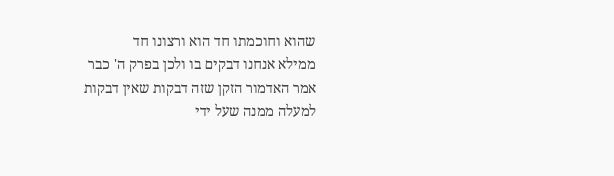שהוא וחוכמתו חד הוא ורצונו חד
ממילא אנחנו דבקים בו ולכן בפרק ה' כבר
אמר האדמור הזקן שזה דבקות שאין דבקות
למעלה ממנה שעל ידי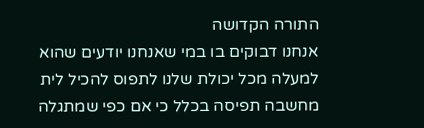התורה הקדושה
אנחנו דבוקים בו במי שאנחנו יודעים שהוא
למעלה מכל יכולת שלנו לתפוס להכיל לית
מחשבה תפיסה בכלל כי אם כפי שמתגלה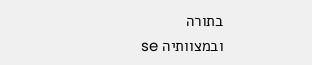בתורה
ובמצוותיה se